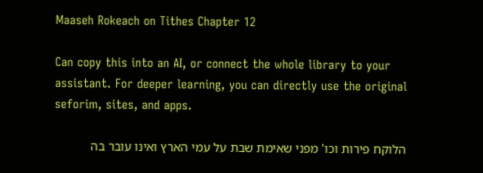Maaseh Rokeach on Tithes Chapter 12

Can copy this into an AI, or connect the whole library to your assistant. For deeper learning, you can directly use the original seforim, sites, and apps.

הלוקח פירות וכו' מפני שאימת שבת על עמי הארץ ואינו עובר בה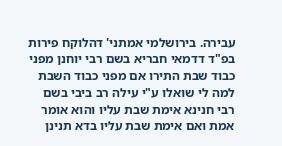עבירה. בירושלמי אמתני' דהלוקח פירות בפ"ד דדמאי חבריא בשם רבי יוחנן מפני כבוד שבת התירו אם מפני כבוד השבת למה לי שואלו ע"י עילה רב ביבי בשם רבי חנינא אימת שבת עליו והוא אומר אמת ואם אימת שבת עליו בדא תנינן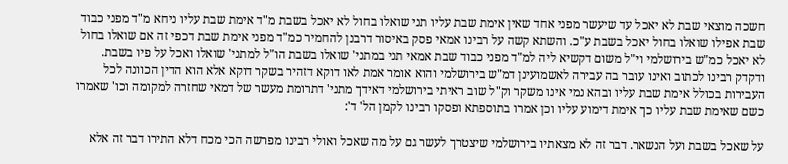חשכה מוצאי שבת לא יאכל עד שיעשר מפני אחד שאין אימת שבת עליו תני שואלו בחול לא יאכל בשבת מ"ד אימת שבת עליו ניחא מ"ד מפני כבוד שבת אפילו שואלו בחול יאכל בשבת ע"כ. והשתא קשה על רבינו אמאי פסק באיסור דרבנן להחמיר כמ"ד מפני אימת שבת דכפי זה אם שואלו בחול לא יאכל כמ"ש בירושלמי וי"ל משום דקשיא ליה למ"ד מפני כבוד שבת אמאי תני במתני' שואלו בשבת הו"ל למתני' שואלו ואכל על פיו בשבת. ודקדק רבינו לכתוב ואינו עובר בה עבירה לאשמועינן דמ"ש בירושלמי והוא אומר אמת לאו דוקא דזהיר בשקר דוקא אלא הוא הדין הכוונה לכל העבירות בכולל אימת שבת עליו ובהא נמי אינו משקר וק"ל שוב ראיתי בירושלמי דאידך מתני' דתרומת מעשר של דמאי שחזרה למקומה וכו' שאמרו כשם שאימת שבת עליו כך אימת דימוע עליו וכן אמרו בתוספתא ופסקו רבינו לקמן הל' ד':

על שאכל בשבת ועל הנשאר. דבר זה לא מצאתיו בירושלמי שיצטרך לעשר גם על מה שאכל ואולי רבינו מפרשה הכי מכח דלא התירו דבר זה אלא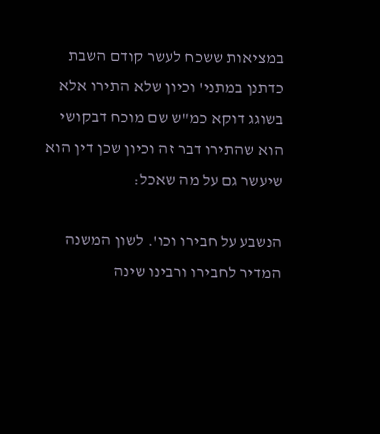במציאות ששכח לעשר קודם השבת כדתנן במתני' וכיון שלא התירו אלא בשוגג דוקא כמ"ש שם מוכח דבקושי הוא שהתירו דבר זה וכיון שכן דין הוא שיעשר גם על מה שאכל:

הנשבע על חבירו וכו'. לשון המשנה המדיר לחבירו ורבינו שינה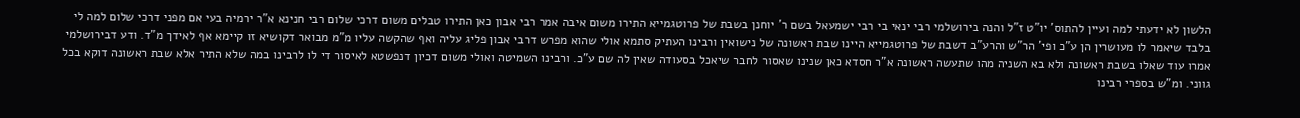הלשון לא ידעתי למה ועיין להתוס' יו"ט ז"ל והנה בירושלמי רבי ינאי בי רבי ישמעאל בשם ר' יוחנן בשבת של פרוטגמייא התירו משום איבה אמר רבי אבון כאן התירו טבלים משום דרכי שלום רבי חנינא א"ר ירמיה בעי אם מפני דרכי שלום למה לי בלבד שיאמר לו מעושרין הן ע"כ ופי' הר"ש והרע"ב דשבת של פרוטגמייא היינו שבת ראשונה של נישואין ורבינו העתיק סתמא אולי שהוא מפרש דרבי אבון פליג עליה ואף שהקשה עליו מ"מ מבואר דקושיא זו קיימא אף לאידך מ"ד. ודע דבירושלמי אמרו עוד שאלו בשבת ראשונה ולא בא השניה מהו שתעשה ראשונה א"ר חסדא כאן שנינו שאסור לחבר שיאכל בסעודה שאין לה שם ע"כ. ורבינו השמיטה ואולי משום דכיון דנפשטא לאיסור די לו לרבינו במה שלא התיר אלא שבת ראשונה דוקא בכל גווני. ומ"ש בספרי רבינו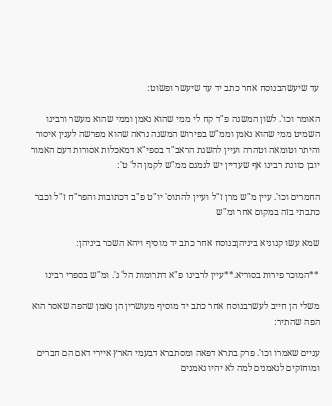עד שיעשהבנוסח אחר כתב יד עד שיעשר ופשוט:

האומר וכו'. לשון המשנה פ"ד קח לי ממי שהוא נאמן וממי שהוא מעשר ורבינו השמיט ממי שהוא נאמן וממ"ש בפירוש המשנה נראה שהוא מפרשה לענין איסור והיתר וטומאה וטהרה ועיין להשגת הראב"ד בספי"א דמאכלות אסורות דעם האמור יובן כוונת רבינו אף שעדיין יש לגמגם ממ"ש לקמן הל' ט':

החמרים וכו'. עיין מ"ש מרן ז"ל ועיין להתוס' יו"ט פ"ב דכתובות והפר"ח ז"ל וכבר כתבתי בזה במקום אחר ומ"ש

שמא עשו קנוניא ביניהןבנוסח אחר כתב יד מוסיף ויהא השכר ביניהן:

**המוכר פירות בסוריא.**עיין לרבינו פ"א דתרומות הל' ג'. ומ"ש בספרי רבינו

משלי הן חייב לעשרבנוסח אחר כתב יד מוסיף מעושרין הן נאמן שהפה שאסר הוא הפה שהתיר:

עניים שאמרו וכו'. פרק בתרא דפאה ומסתברא דבעמי הארץ איירי דאם הם חברים ומוחזקים לנאמנים למה לא יהיו נאמנים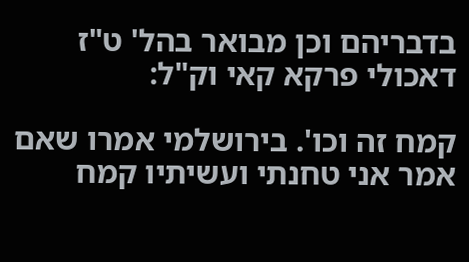בדבריהם וכן מבואר בהל' ט"ז דאכולי פרקא קאי וק"ל:

קמח זה וכו'. בירושלמי אמרו שאם אמר אני טחנתי ועשיתיו קמח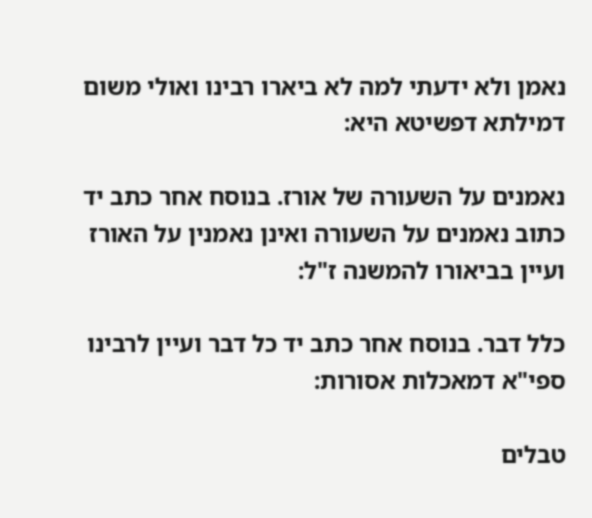נאמן ולא ידעתי למה לא ביארו רבינו ואולי משום דמילתא דפשיטא היא:

נאמנים על השעורה של אורז. בנוסח אחר כתב יד כתוב נאמנים על השעורה ואינן נאמנין על האורז ועיין בביאורו להמשנה ז"ל:

כלל דבר. בנוסח אחר כתב יד כל דבר ועיין לרבינו ספי"א דמאכלות אסורות:

טבלים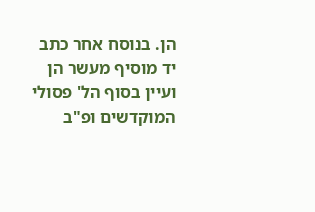הן. בנוסח אחר כתב יד מוסיף מעשר הן ועיין בסוף הל' פסולי המוקדשים ופ"ב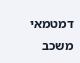דמטמאי משכב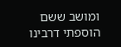ומושב ששם הוספתי דרבינו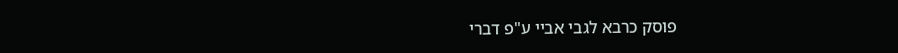פוסק כרבא לגבי אביי ע"פ דברי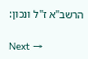הרשב"א ז"ל ונכון:

Next →